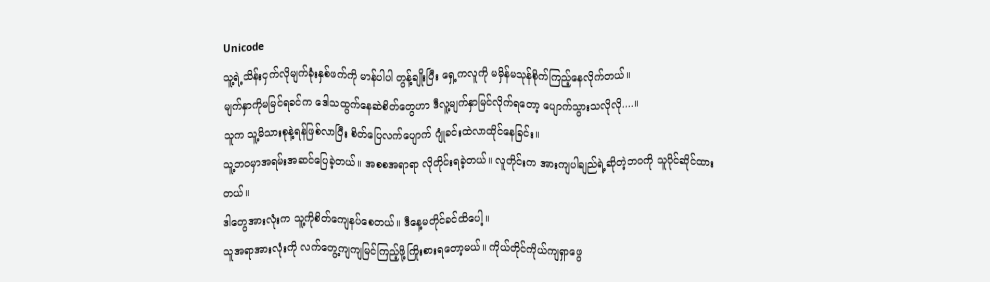Unicode
သူ့ရဲ့သိန်းငှက်လိုမျက်ခုံးနှစ်ဖက်ကို မာန်ပါပါ တွန့်ချိုးပြီး ရှေ့ကလူကို မမှိန်မသုန်စိုက်ကြည့်နေလိုက်တယ်။
မျက်နှာကိုမမြင်ရခင်က ဒေါသထွက်နေဆဲစိတ်တွေဟာ ဒီလူ့မျက်နှာမြင်လိုက်ရတော့ ပျောက်သွားသလိုလို....။
သူက သူ့မိသားစုနဲ့ရန်ဖြစ်လာပြီး စိတ်ပြေလက်ပျောက် ဂျုံခင်းထဲလာထိုင်နေခြင်း။
သူ့ဘ၀မှာအရမ်းအဆင်ပြေခဲ့တယ်။ အစစအရာရာ လိုတိုင်းရခဲ့တယ်။ လူတိုင်းက အားကျပါချည်ရဲ့ဆိုတဲ့ဘ၀ကို သူပိုင်ဆိုင်ထားတယ်။
ဒါတွေအားလုံးက သူ့ကိုစိတ်ကျေနပ်စေတယ်။ ဒီနေ့မတိုင်ခင်ထိပေါ့။
သူအရာအားလုံးကို လက်တွေ့ကျကျမြင်ကြည့်ဖို့ကြိုးစားရတော့မယ်။ ကိုယ်တိုင်ကိုယ်ကျရှာဖွေ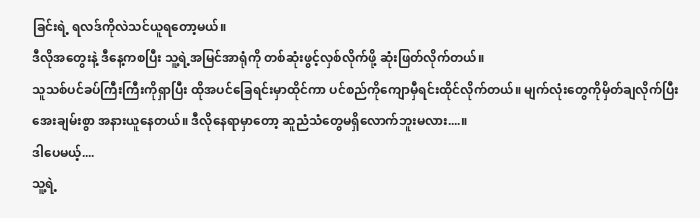ခြင်းရဲ့ ရလဒ်ကိုလဲသင်ယူရတော့မယ်။
ဒီလိုအတွေးနဲ့ ဒီနေ့ကစပြီး သူ့ရဲ့အမြင်အာရုံကို တစ်ဆုံးဖွင့်လှစ်လိုက်ဖို့ ဆုံးဖြတ်လိုက်တယ်။
သူသစ်ပင်ခပ်ကြီးကြီးကိုရှာပြီး ထိုအပင်ခြေရင်းမှာထိုင်ကာ ပင်စည်ကိုကျောမှီရင်းထိုင်လိုက်တယ်။ မျက်လုံးတွေကိုမှိတ်ချလိုက်ပြီး အေးချမ်းစွာ အနားယူနေတယ်။ ဒီလိုနေရာမှာတော့ ဆူညံသံတွေမရှိလောက်ဘူးမလား....။
ဒါပေမယ့်....
သူ့ရဲ့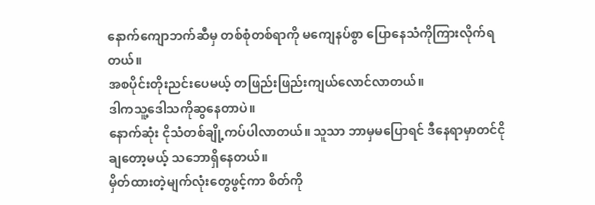နောက်ကျောဘက်ဆီမှ တစ်စုံတစ်ရာကို မကျေနပ်စွာ ပြောနေသံကိုကြားလိုက်ရတယ်။
အစပိုင်းတိုးညင်းပေမယ့် တဖြည်းဖြည်းကျယ်လောင်လာတယ်။
ဒါကသူ့ဒေါသကိုဆွနေတာပဲ။
နောက်ဆုံး ငိုသံတစ်ချို့ကပ်ပါလာတယ်။ သူသာ ဘာမှမပြောရင် ဒီနေရာမှာတင်ငိုချတော့မယ့် သဘောရှိနေတယ်။
မှိတ်ထားတဲ့မျက်လုံးတွေဖွင့်ကာ စိတ်ကို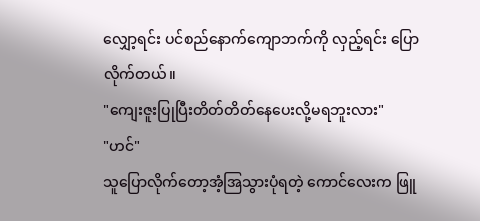လျှော့ရင်း ပင်စည်နောက်ကျောဘက်ကို လှည့်ရင်း ပြောလိုက်တယ်။
"ကျေးဇူးပြုပြီးတိတ်တိတ်နေပေးလို့မရဘူးလား"
"ဟင်"
သူပြောလိုက်တော့အံ့အြသွားပုံရတဲ့ ကောင်လေးက ဖြူ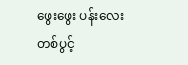ဖွေးဖွေး ပန်းလေးတစ်ပွင့်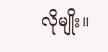လိုမျိုး။